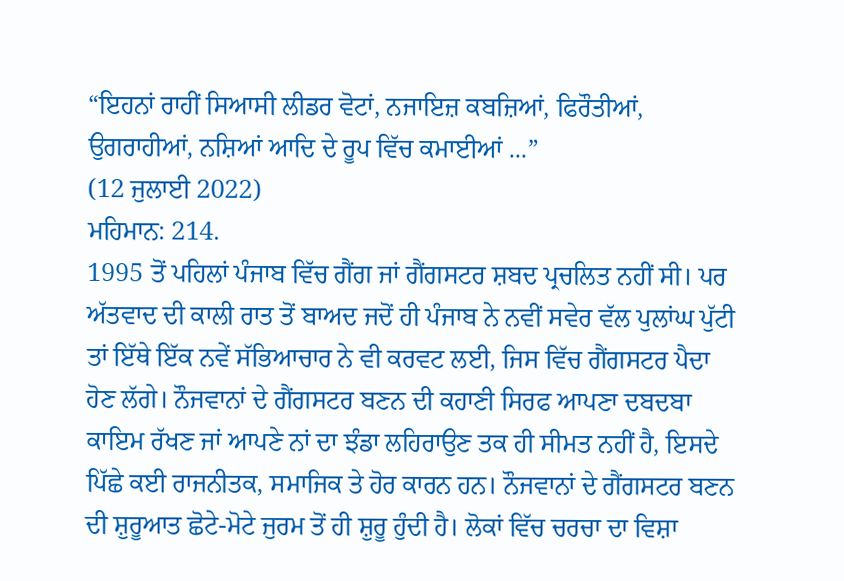“ਇਹਨਾਂ ਰਾਹੀਂ ਸਿਆਸੀ ਲੀਡਰ ਵੋਟਾਂ, ਨਜਾਇਜ਼ ਕਬਜ਼ਿਆਂ, ਫਿਰੌਤੀਆਂ, ਉਗਰਾਹੀਆਂ, ਨਸ਼ਿਆਂ ਆਦਿ ਦੇ ਰੂਪ ਵਿੱਚ ਕਮਾਈਆਂ ...”
(12 ਜੁਲਾਈ 2022)
ਮਹਿਮਾਨ: 214.
1995 ਤੋਂ ਪਹਿਲਾਂ ਪੰਜਾਬ ਵਿੱਚ ਗੈਂਗ ਜਾਂ ਗੈਂਗਸਟਰ ਸ਼ਬਦ ਪ੍ਰਚਲਿਤ ਨਹੀਂ ਸੀ। ਪਰ ਅੱਤਵਾਦ ਦੀ ਕਾਲੀ ਰਾਤ ਤੋਂ ਬਾਅਦ ਜਦੋਂ ਹੀ ਪੰਜਾਬ ਨੇ ਨਵੀਂ ਸਵੇਰ ਵੱਲ ਪੁਲਾਂਘ ਪੁੱਟੀ ਤਾਂ ਇੱਥੇ ਇੱਕ ਨਵੇਂ ਸੱਭਿਆਚਾਰ ਨੇ ਵੀ ਕਰਵਟ ਲਈ, ਜਿਸ ਵਿੱਚ ਗੈਂਗਸਟਰ ਪੈਦਾ ਹੋਣ ਲੱਗੇ। ਨੌਜਵਾਨਾਂ ਦੇ ਗੈਂਗਸਟਰ ਬਣਨ ਦੀ ਕਹਾਣੀ ਸਿਰਫ ਆਪਣਾ ਦਬਦਬਾ ਕਾਇਮ ਰੱਖਣ ਜਾਂ ਆਪਣੇ ਨਾਂ ਦਾ ਝੰਡਾ ਲਹਿਰਾਉਣ ਤਕ ਹੀ ਸੀਮਤ ਨਹੀਂ ਹੈ, ਇਸਦੇ ਪਿੱਛੇ ਕਈ ਰਾਜਨੀਤਕ, ਸਮਾਜਿਕ ਤੇ ਹੋਰ ਕਾਰਨ ਹਨ। ਨੌਜਵਾਨਾਂ ਦੇ ਗੈਂਗਸਟਰ ਬਣਨ ਦੀ ਸ਼ੁਰੂਆਤ ਛੋਟੇ-ਮੋਟੇ ਜੁਰਮ ਤੋਂ ਹੀ ਸ਼ੁਰੂ ਹੁੰਦੀ ਹੈ। ਲੋਕਾਂ ਵਿੱਚ ਚਰਚਾ ਦਾ ਵਿਸ਼ਾ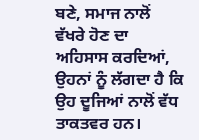ਬਣੇ, ਸਮਾਜ ਨਾਲੋਂ ਵੱਖਰੇ ਹੋਣ ਦਾ ਅਹਿਸਾਸ ਕਰਦਿਆਂ, ਉਹਨਾਂ ਨੂੰ ਲੱਗਦਾ ਹੈ ਕਿ ਉਹ ਦੂਜਿਆਂ ਨਾਲੋਂ ਵੱਧ ਤਾਕਤਵਰ ਹਨ।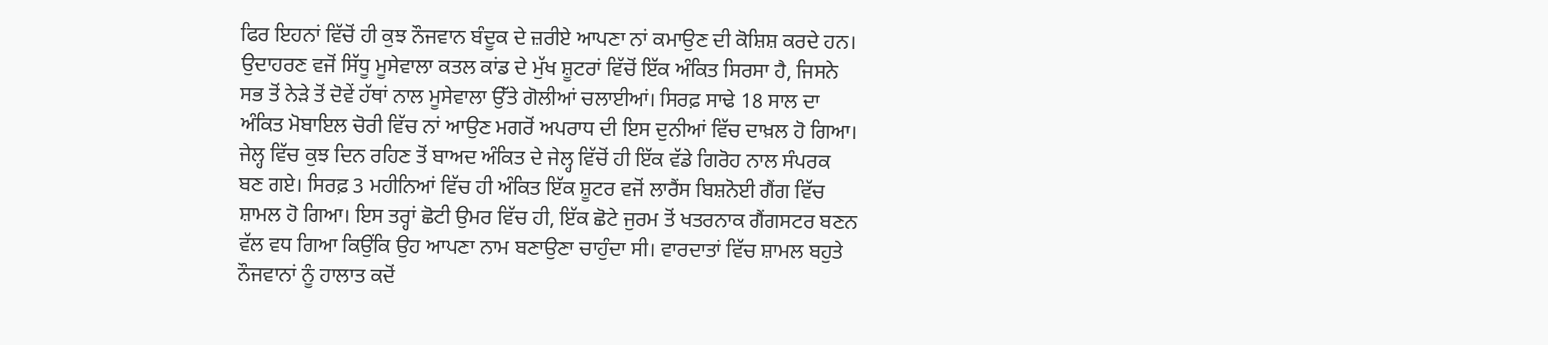ਫਿਰ ਇਹਨਾਂ ਵਿੱਚੋਂ ਹੀ ਕੁਝ ਨੌਜਵਾਨ ਬੰਦੂਕ ਦੇ ਜ਼ਰੀਏ ਆਪਣਾ ਨਾਂ ਕਮਾਉਣ ਦੀ ਕੋਸ਼ਿਸ਼ ਕਰਦੇ ਹਨ।
ਉਦਾਹਰਣ ਵਜੋਂ ਸਿੱਧੂ ਮੂਸੇਵਾਲਾ ਕਤਲ ਕਾਂਡ ਦੇ ਮੁੱਖ ਸ਼ੂਟਰਾਂ ਵਿੱਚੋਂ ਇੱਕ ਅੰਕਿਤ ਸਿਰਸਾ ਹੈ, ਜਿਸਨੇ ਸਭ ਤੋਂ ਨੇੜੇ ਤੋਂ ਦੋਵੇਂ ਹੱਥਾਂ ਨਾਲ ਮੂਸੇਵਾਲਾ ਉੱਤੇ ਗੋਲੀਆਂ ਚਲਾਈਆਂ। ਸਿਰਫ਼ ਸਾਢੇ 18 ਸਾਲ ਦਾ ਅੰਕਿਤ ਮੋਬਾਇਲ ਚੋਰੀ ਵਿੱਚ ਨਾਂ ਆਉਣ ਮਗਰੋਂ ਅਪਰਾਧ ਦੀ ਇਸ ਦੁਨੀਆਂ ਵਿੱਚ ਦਾਖ਼ਲ ਹੋ ਗਿਆ। ਜੇਲ੍ਹ ਵਿੱਚ ਕੁਝ ਦਿਨ ਰਹਿਣ ਤੋਂ ਬਾਅਦ ਅੰਕਿਤ ਦੇ ਜੇਲ੍ਹ ਵਿੱਚੋਂ ਹੀ ਇੱਕ ਵੱਡੇ ਗਿਰੋਹ ਨਾਲ ਸੰਪਰਕ ਬਣ ਗਏ। ਸਿਰਫ਼ 3 ਮਹੀਨਿਆਂ ਵਿੱਚ ਹੀ ਅੰਕਿਤ ਇੱਕ ਸ਼ੂਟਰ ਵਜੋਂ ਲਾਰੈਂਸ ਬਿਸ਼ਨੋਈ ਗੈਂਗ ਵਿੱਚ ਸ਼ਾਮਲ ਹੋ ਗਿਆ। ਇਸ ਤਰ੍ਹਾਂ ਛੋਟੀ ਉਮਰ ਵਿੱਚ ਹੀ, ਇੱਕ ਛੋਟੇ ਜੁਰਮ ਤੋਂ ਖਤਰਨਾਕ ਗੈਂਗਸਟਰ ਬਣਨ ਵੱਲ ਵਧ ਗਿਆ ਕਿਉਂਕਿ ਉਹ ਆਪਣਾ ਨਾਮ ਬਣਾਉਣਾ ਚਾਹੁੰਦਾ ਸੀ। ਵਾਰਦਾਤਾਂ ਵਿੱਚ ਸ਼ਾਮਲ ਬਹੁਤੇ ਨੌਜਵਾਨਾਂ ਨੂੰ ਹਾਲਾਤ ਕਦੋਂ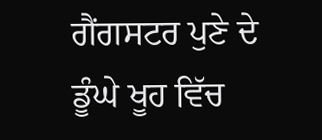ਗੈਂਗਸਟਰ ਪੁਣੇ ਦੇ ਡੂੰਘੇ ਖੂਹ ਵਿੱਚ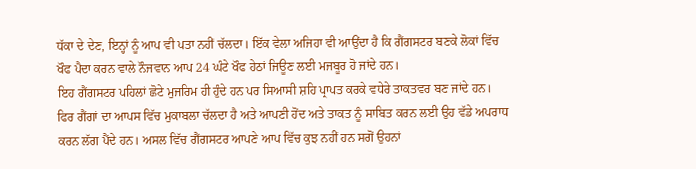ਧੱਕਾ ਦੇ ਦੇਣ, ਇਨ੍ਹਾਂ ਨੂੰ ਆਪ ਵੀ ਪਤਾ ਨਹੀਂ ਚੱਲਦਾ। ਇੱਕ ਵੇਲਾ ਅਜਿਹਾ ਵੀ ਆਉਂਦਾ ਹੈ ਕਿ ਗੈਂਗਸਟਰ ਬਣਕੇ ਲੋਕਾਂ ਵਿੱਚ ਖੌਫ ਪੈਦਾ ਕਰਨ ਵਾਲੇ ਨੌਜਵਾਨ ਆਪ 24 ਘੰਟੇ ਖੌਫ ਹੇਠਾਂ ਜਿਊਣ ਲਈ ਮਜਬੂਰ ਹੋ ਜਾਂਦੇ ਹਨ।
ਇਹ ਗੈਂਗਸਟਰ ਪਹਿਲਾਂ ਛੋਟੇ ਮੁਜਰਿਮ ਹੀ ਹੁੰਦੇ ਹਨ ਪਰ ਸਿਆਸੀ ਸ਼ਹਿ ਪ੍ਰਾਪਤ ਕਰਕੇ ਵਧੇਰੇ ਤਾਕਤਵਰ ਬਣ ਜਾਂਦੇ ਹਨ। ਫਿਰ ਗੈਂਗਾਂ ਦਾ ਆਪਸ ਵਿੱਚ ਮੁਕਾਬਲਾ ਚੱਲਦਾ ਹੈ ਅਤੇ ਆਪਣੀ ਹੋਂਦ ਅਤੇ ਤਾਕਤ ਨੂੰ ਸਾਬਿਤ ਕਰਨ ਲਈ ਉਹ ਵੱਡੇ ਅਪਰਾਧ ਕਰਨ ਲੱਗ ਪੈਂਦੇ ਹਨ। ਅਸਲ ਵਿੱਚ ਗੈਂਗਸਟਰ ਆਪਣੇ ਆਪ ਵਿੱਚ ਕੁਝ ਨਹੀਂ ਹਨ ਸਗੋਂ ਉਹਨਾਂ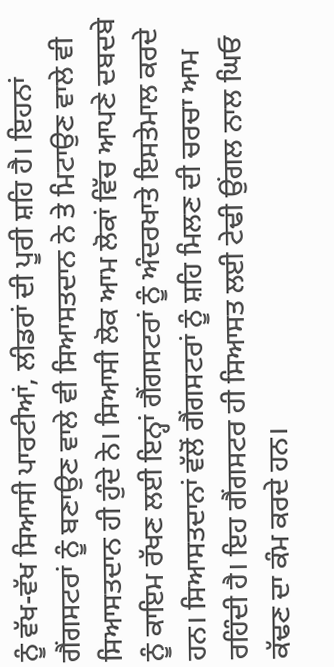ਨੂੰ ਵੱਖ-ਵੱਖ ਸਿਆਸੀ ਪਾਰਟੀਆਂ, ਲੀਡਰਾਂ ਦੀ ਪੂਰੀ ਸ਼ਹਿ ਹੈ। ਇਹਨਾਂ ਗੈਂਗਸਟਰਾਂ ਨੂੰ ਬਣਾਉਣ ਵਾਲੇ ਵੀ ਸਿਆਸਤਦਾਨ ਨੇ ਤੇ ਮਿਟਾਉਣ ਵਾਲੇ ਵੀ ਸਿਆਸਤਦਾਨ ਹੀ ਹੁੰਦੇ ਨੇ। ਸਿਆਸੀ ਲੋਕ ਆਮ ਲੋਕਾਂ ਵਿੱਚ ਆਪਣੇ ਦਬਦਬੇ ਨੂੰ ਕਾਇਮ ਰੱਖਣ ਲਈ ਇਨ੍ਹਾਂ ਗੈਂਗਸਟਰਾਂ ਨੂੰ ਅੰਦਰਖਾਤੇ ਇਸਤੇਮਾਲ ਕਰਦੇ ਹਨ। ਸਿਆਸਤਦਾਨਾਂ ਵੱਲੋਂ ਗੈਂਗਸਟਰਾਂ ਨੂੰ ਸ਼ਹਿ ਮਿਲਣ ਦੀ ਚਰਚਾ ਆਮ ਰਹਿੰਦੀ ਹੈ। ਇਹ ਗੈਂਗਸਟਰ ਹੀ ਸਿਆਸਤ ਲਈ ਟੇਢੀ ਉਂਗਲ ਨਾਲ ਘਿਓ ਕੱਢਣ ਦਾ ਕੰਮ ਕਰਦੇ ਹਨ।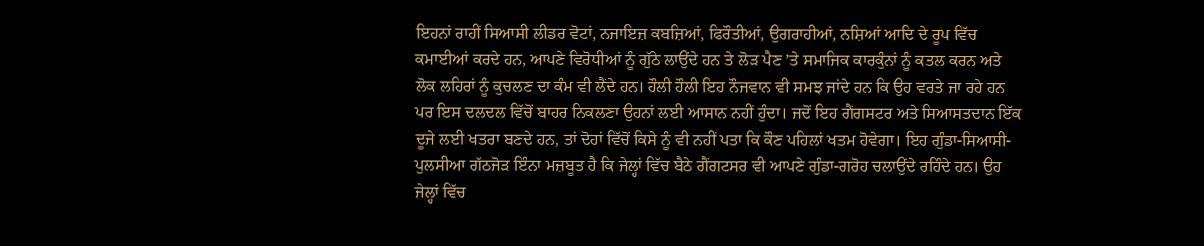ਇਹਨਾਂ ਰਾਹੀਂ ਸਿਆਸੀ ਲੀਡਰ ਵੋਟਾਂ, ਨਜਾਇਜ਼ ਕਬਜ਼ਿਆਂ, ਫਿਰੌਤੀਆਂ, ਉਗਰਾਹੀਆਂ, ਨਸ਼ਿਆਂ ਆਦਿ ਦੇ ਰੂਪ ਵਿੱਚ ਕਮਾਈਆਂ ਕਰਦੇ ਹਨ, ਆਪਣੇ ਵਿਰੋਧੀਆਂ ਨੂੰ ਗੁੱਠੇ ਲਾਉਂਦੇ ਹਨ ਤੇ ਲੋੜ ਪੈਣ ’ਤੇ ਸਮਾਜਿਕ ਕਾਰਕੁੰਨਾਂ ਨੂੰ ਕਤਲ ਕਰਨ ਅਤੇ ਲੋਕ ਲਹਿਰਾਂ ਨੂੰ ਕੁਚਲਣ ਦਾ ਕੰਮ ਵੀ ਲੈਂਦੇ ਹਨ। ਹੌਲੀ ਹੌਲੀ ਇਹ ਨੌਜਵਾਨ ਵੀ ਸਮਝ ਜਾਂਦੇ ਹਨ ਕਿ ਉਹ ਵਰਤੇ ਜਾ ਰਹੇ ਹਨ ਪਰ ਇਸ ਦਲਦਲ ਵਿੱਚੋਂ ਬਾਹਰ ਨਿਕਲਣਾ ਉਹਨਾਂ ਲਈ ਆਸਾਨ ਨਹੀਂ ਹੁੰਦਾ। ਜਦੋਂ ਇਹ ਗੈਂਗਸਟਰ ਅਤੇ ਸਿਆਸਤਦਾਨ ਇੱਕ ਦੂਜੇ ਲਈ ਖਤਰਾ ਬਣਦੇ ਹਨ, ਤਾਂ ਦੋਹਾਂ ਵਿੱਚੋਂ ਕਿਸੇ ਨੂੰ ਵੀ ਨਹੀਂ ਪਤਾ ਕਿ ਕੌਣ ਪਹਿਲਾਂ ਖਤਮ ਹੋਵੇਗਾ। ਇਹ ਗੁੰਡਾ-ਸਿਆਸੀ-ਪੁਲਸੀਆ ਗੱਠਜੋੜ ਇੰਨਾ ਮਜ਼ਬੂਤ ਹੈ ਕਿ ਜੇਲ੍ਹਾਂ ਵਿੱਚ ਬੈਠੇ ਗੈਂਗਟਸਰ ਵੀ ਆਪਣੇ ਗੁੰਡਾ-ਗਰੋਹ ਚਲਾਉਂਦੇ ਰਹਿੰਦੇ ਹਨ। ਉਹ ਜੇਲ੍ਹਾਂ ਵਿੱਚ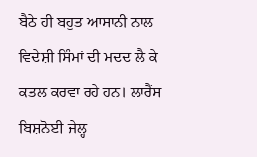ਬੈਠੇ ਹੀ ਬਹੁਤ ਆਸਾਨੀ ਨਾਲ ਵਿਦੇਸ਼ੀ ਸਿੰਮਾਂ ਦੀ ਮਦਦ ਲੈ ਕੇ ਕਤਲ ਕਰਵਾ ਰਹੇ ਹਨ। ਲਾਰੈਂਸ ਬਿਸ਼ਨੋਈ ਜੇਲ੍ਹ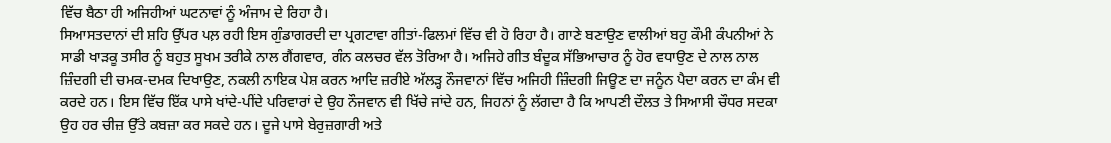ਵਿੱਚ ਬੈਠਾ ਹੀ ਅਜਿਹੀਆਂ ਘਟਨਾਵਾਂ ਨੂੰ ਅੰਜਾਮ ਦੇ ਰਿਹਾ ਹੈ।
ਸਿਆਸਤਦਾਨਾਂ ਦੀ ਸ਼ਹਿ ਉੱਪਰ ਪਲ਼ ਰਹੀ ਇਸ ਗੁੰਡਾਗਰਦੀ ਦਾ ਪ੍ਰਗਟਾਵਾ ਗੀਤਾਂ-ਫਿਲਮਾਂ ਵਿੱਚ ਵੀ ਹੋ ਰਿਹਾ ਹੈ। ਗਾਣੇ ਬਣਾਉਣ ਵਾਲੀਆਂ ਬਹੁ ਕੌਮੀ ਕੰਪਨੀਆਂ ਨੇ ਸਾਡੀ ਖਾੜਕੂ ਤਸੀਰ ਨੂੰ ਬਹੁਤ ਸੂਖਮ ਤਰੀਕੇ ਨਾਲ ਗੈਂਗਵਾਰ, ਗੰਨ ਕਲਚਰ ਵੱਲ ਤੋਰਿਆ ਹੈ। ਅਜਿਹੇ ਗੀਤ ਬੰਦੂਕ ਸੱਭਿਆਚਾਰ ਨੂੰ ਹੋਰ ਵਧਾਉਣ ਦੇ ਨਾਲ ਨਾਲ ਜ਼ਿੰਦਗੀ ਦੀ ਚਮਕ-ਦਮਕ ਦਿਖਾਉਣ, ਨਕਲੀ ਨਾਇਕ ਪੇਸ਼ ਕਰਨ ਆਦਿ ਜ਼ਰੀਏ ਅੱਲੜ੍ਹ ਨੌਜਵਾਨਾਂ ਵਿੱਚ ਅਜਿਹੀ ਜ਼ਿੰਦਗੀ ਜਿਊਣ ਦਾ ਜਨੂੰਨ ਪੈਦਾ ਕਰਨ ਦਾ ਕੰਮ ਵੀ ਕਰਦੇ ਹਨ। ਇਸ ਵਿੱਚ ਇੱਕ ਪਾਸੇ ਖਾਂਦੇ-ਪੀਂਦੇ ਪਰਿਵਾਰਾਂ ਦੇ ਉਹ ਨੌਜਵਾਨ ਵੀ ਖਿੱਚੇ ਜਾਂਦੇ ਹਨ, ਜਿਹਨਾਂ ਨੂੰ ਲੱਗਦਾ ਹੈ ਕਿ ਆਪਣੀ ਦੌਲਤ ਤੇ ਸਿਆਸੀ ਚੌਧਰ ਸਦਕਾ ਉਹ ਹਰ ਚੀਜ਼ ਉੱਤੇ ਕਬਜ਼ਾ ਕਰ ਸਕਦੇ ਹਨ। ਦੂਜੇ ਪਾਸੇ ਬੇਰੁਜ਼ਗਾਰੀ ਅਤੇ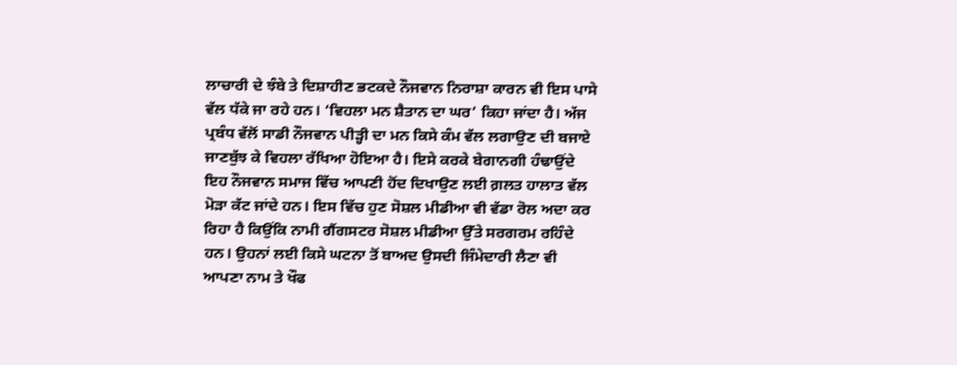ਲਾਚਾਰੀ ਦੇ ਝੰਬੇ ਤੇ ਦਿਸ਼ਾਹੀਣ ਭਟਕਦੇ ਨੌਜਵਾਨ ਨਿਰਾਸ਼ਾ ਕਾਰਨ ਵੀ ਇਸ ਪਾਸੇ ਵੱਲ ਧੱਕੇ ਜਾ ਰਹੇ ਹਨ। ‘ਵਿਹਲਾ ਮਨ ਸ਼ੈਤਾਨ ਦਾ ਘਰ’ ਕਿਹਾ ਜਾਂਦਾ ਹੈ। ਅੱਜ ਪ੍ਰਬੰਧ ਵੱਲੋਂ ਸਾਡੀ ਨੌਜਵਾਨ ਪੀੜ੍ਹੀ ਦਾ ਮਨ ਕਿਸੇ ਕੰਮ ਵੱਲ ਲਗਾਉਣ ਦੀ ਬਜਾਏ ਜਾਣਬੁੱਝ ਕੇ ਵਿਹਲਾ ਰੱਖਿਆ ਹੋਇਆ ਹੈ। ਇਸੇ ਕਰਕੇ ਬੇਗਾਨਗੀ ਹੰਢਾਉਂਦੇ ਇਹ ਨੌਜਵਾਨ ਸਮਾਜ ਵਿੱਚ ਆਪਣੀ ਹੋਂਦ ਦਿਖਾਉਣ ਲਈ ਗ਼ਲਤ ਹਾਲਾਤ ਵੱਲ ਮੋੜਾ ਕੱਟ ਜਾਂਦੇ ਹਨ। ਇਸ ਵਿੱਚ ਹੁਣ ਸੋਸ਼ਲ ਮੀਡੀਆ ਵੀ ਵੱਡਾ ਰੋਲ ਅਦਾ ਕਰ ਰਿਹਾ ਹੈ ਕਿਉਂਕਿ ਨਾਮੀ ਗੈਂਗਸਟਰ ਸੋਸ਼ਲ ਮੀਡੀਆ ਉੱਤੇ ਸਰਗਰਮ ਰਹਿੰਦੇ ਹਨ। ਉਹਨਾਂ ਲਈ ਕਿਸੇ ਘਟਨਾ ਤੋਂ ਬਾਅਦ ਉਸਦੀ ਜਿੰਮੇਦਾਰੀ ਲੈਣਾ ਵੀ ਆਪਣਾ ਨਾਮ ਤੇ ਖੌਫ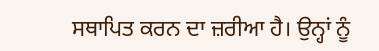ਸਥਾਪਿਤ ਕਰਨ ਦਾ ਜ਼ਰੀਆ ਹੈ। ਉਨ੍ਹਾਂ ਨੂੰ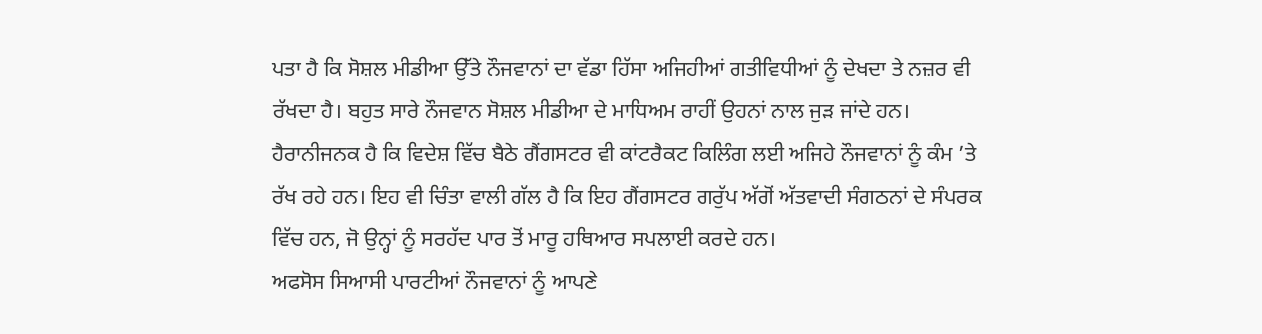ਪਤਾ ਹੈ ਕਿ ਸੋਸ਼ਲ ਮੀਡੀਆ ਉੱਤੇ ਨੌਜਵਾਨਾਂ ਦਾ ਵੱਡਾ ਹਿੱਸਾ ਅਜਿਹੀਆਂ ਗਤੀਵਿਧੀਆਂ ਨੂੰ ਦੇਖਦਾ ਤੇ ਨਜ਼ਰ ਵੀ ਰੱਖਦਾ ਹੈ। ਬਹੁਤ ਸਾਰੇ ਨੌਜਵਾਨ ਸੋਸ਼ਲ ਮੀਡੀਆ ਦੇ ਮਾਧਿਅਮ ਰਾਹੀਂ ਉਹਨਾਂ ਨਾਲ ਜੁੜ ਜਾਂਦੇ ਹਨ। ਹੈਰਾਨੀਜਨਕ ਹੈ ਕਿ ਵਿਦੇਸ਼ ਵਿੱਚ ਬੈਠੇ ਗੈਂਗਸਟਰ ਵੀ ਕਾਂਟਰੈਕਟ ਕਿਲਿੰਗ ਲਈ ਅਜਿਹੇ ਨੌਜਵਾਨਾਂ ਨੂੰ ਕੰਮ ’ਤੇ ਰੱਖ ਰਹੇ ਹਨ। ਇਹ ਵੀ ਚਿੰਤਾ ਵਾਲੀ ਗੱਲ ਹੈ ਕਿ ਇਹ ਗੈਂਗਸਟਰ ਗਰੁੱਪ ਅੱਗੋਂ ਅੱਤਵਾਦੀ ਸੰਗਠਨਾਂ ਦੇ ਸੰਪਰਕ ਵਿੱਚ ਹਨ, ਜੋ ਉਨ੍ਹਾਂ ਨੂੰ ਸਰਹੱਦ ਪਾਰ ਤੋਂ ਮਾਰੂ ਹਥਿਆਰ ਸਪਲਾਈ ਕਰਦੇ ਹਨ।
ਅਫਸੋਸ ਸਿਆਸੀ ਪਾਰਟੀਆਂ ਨੌਜਵਾਨਾਂ ਨੂੰ ਆਪਣੇ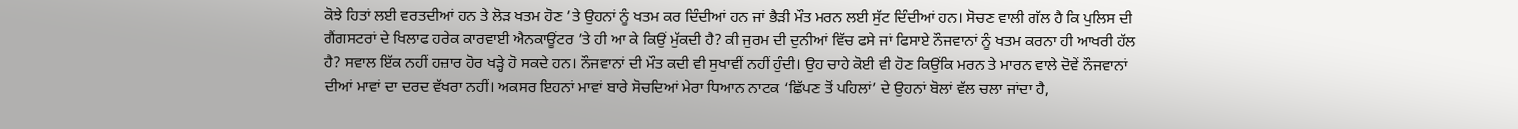ਕੋਝੇ ਹਿਤਾਂ ਲਈ ਵਰਤਦੀਆਂ ਹਨ ਤੇ ਲੋੜ ਖਤਮ ਹੋਣ ’ਤੇ ਉਹਨਾਂ ਨੂੰ ਖਤਮ ਕਰ ਦਿੰਦੀਆਂ ਹਨ ਜਾਂ ਭੈੜੀ ਮੌਤ ਮਰਨ ਲਈ ਸੁੱਟ ਦਿੰਦੀਆਂ ਹਨ। ਸੋਚਣ ਵਾਲੀ ਗੱਲ ਹੈ ਕਿ ਪੁਲਿਸ ਦੀ ਗੈਂਗਸਟਰਾਂ ਦੇ ਖਿਲਾਫ ਹਰੇਕ ਕਾਰਵਾਈ ਐਨਕਾਊਂਟਰ ’ਤੇ ਹੀ ਆ ਕੇ ਕਿਉਂ ਮੁੱਕਦੀ ਹੈ? ਕੀ ਜੁਰਮ ਦੀ ਦੁਨੀਆਂ ਵਿੱਚ ਫਸੇ ਜਾਂ ਫਿਸਾਏ ਨੌਜਵਾਨਾਂ ਨੂੰ ਖਤਮ ਕਰਨਾ ਹੀ ਆਖਰੀ ਹੱਲ ਹੈ? ਸਵਾਲ ਇੱਕ ਨਹੀਂ ਹਜ਼ਾਰ ਹੋਰ ਖੜ੍ਹੇ ਹੋ ਸਕਦੇ ਹਨ। ਨੌਜਵਾਨਾਂ ਦੀ ਮੌਤ ਕਦੀ ਵੀ ਸੁਖਾਵੀਂ ਨਹੀਂ ਹੁੰਦੀ। ਉਹ ਚਾਹੇ ਕੋਈ ਵੀ ਹੋਣ ਕਿਉਂਕਿ ਮਰਨ ਤੇ ਮਾਰਨ ਵਾਲੇ ਦੋਵੇਂ ਨੌਜਵਾਨਾਂ ਦੀਆਂ ਮਾਵਾਂ ਦਾ ਦਰਦ ਵੱਖਰਾ ਨਹੀਂ। ਅਕਸਰ ਇਹਨਾਂ ਮਾਵਾਂ ਬਾਰੇ ਸੋਚਦਿਆਂ ਮੇਰਾ ਧਿਆਨ ਨਾਟਕ ‘ਛਿੱਪਣ ਤੋਂ ਪਹਿਲਾਂ’ ਦੇ ਉਹਨਾਂ ਬੋਲਾਂ ਵੱਲ ਚਲਾ ਜਾਂਦਾ ਹੈ,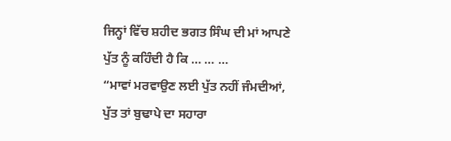ਜਿਨ੍ਹਾਂ ਵਿੱਚ ਸ਼ਹੀਦ ਭਗਤ ਸਿੰਘ ਦੀ ਮਾਂ ਆਪਣੇ ਪੁੱਤ ਨੂੰ ਕਹਿੰਦੀ ਹੈ ਕਿ … … …
“ਮਾਵਾਂ ਮਰਵਾਉਣ ਲਈ ਪੁੱਤ ਨਹੀਂ ਜੰਮਦੀਆਂ,
ਪੁੱਤ ਤਾਂ ਬੁਢਾਪੇ ਦਾ ਸਹਾਰਾ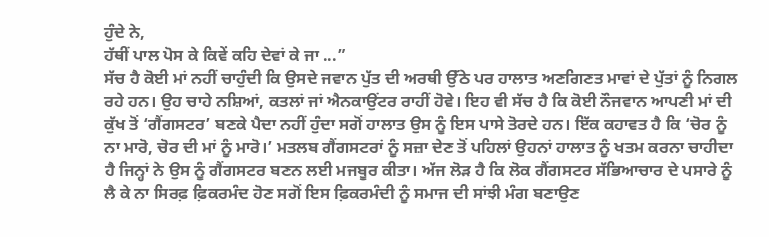ਹੁੰਦੇ ਨੇ,
ਹੱਥੀਂ ਪਾਲ ਪੋਸ ਕੇ ਕਿਵੇਂ ਕਹਿ ਦੇਵਾਂ ਕੇ ਜਾ ...”
ਸੱਚ ਹੈ ਕੋਈ ਮਾਂ ਨਹੀਂ ਚਾਹੁੰਦੀ ਕਿ ਉਸਦੇ ਜਵਾਨ ਪੁੱਤ ਦੀ ਅਰਥੀ ਉੱਠੇ ਪਰ ਹਾਲਾਤ ਅਣਗਿਣਤ ਮਾਵਾਂ ਦੇ ਪੁੱਤਾਂ ਨੂੰ ਨਿਗਲ ਰਹੇ ਹਨ। ਉਹ ਚਾਹੇ ਨਸ਼ਿਆਂ, ਕਤਲਾਂ ਜਾਂ ਐਨਕਾਉਂਟਰ ਰਾਹੀਂ ਹੋਵੇ। ਇਹ ਵੀ ਸੱਚ ਹੈ ਕਿ ਕੋਈ ਨੌਜਵਾਨ ਆਪਣੀ ਮਾਂ ਦੀ ਕੁੱਖ ਤੋਂ ‘ਗੈਂਗਸਟਰ’ ਬਣਕੇ ਪੈਦਾ ਨਹੀਂ ਹੁੰਦਾ ਸਗੋਂ ਹਾਲਾਤ ਉਸ ਨੂੰ ਇਸ ਪਾਸੇ ਤੋਰਦੇ ਹਨ। ਇੱਕ ਕਹਾਵਤ ਹੈ ਕਿ ‘ਚੋਰ ਨੂੰ ਨਾ ਮਾਰੋ, ਚੋਰ ਦੀ ਮਾਂ ਨੂੰ ਮਾਰੋ।’ ਮਤਲਬ ਗੈਂਗਸਟਰਾਂ ਨੂੰ ਸਜ਼ਾ ਦੇਣ ਤੋਂ ਪਹਿਲਾਂ ਉਹਨਾਂ ਹਾਲਾਤ ਨੂੰ ਖਤਮ ਕਰਨਾ ਚਾਹੀਦਾ ਹੈ ਜਿਨ੍ਹਾਂ ਨੇ ਉਸ ਨੂੰ ਗੈਂਗਸਟਰ ਬਣਨ ਲਈ ਮਜਬੂਰ ਕੀਤਾ। ਅੱਜ ਲੋੜ ਹੈ ਕਿ ਲੋਕ ਗੈਂਗਸਟਰ ਸੱਭਿਆਚਾਰ ਦੇ ਪਸਾਰੇ ਨੂੰ ਲੈ ਕੇ ਨਾ ਸਿਰਫ਼ ਫ਼ਿਕਰਮੰਦ ਹੋਣ ਸਗੋਂ ਇਸ ਫ਼ਿਕਰਮੰਦੀ ਨੂੰ ਸਮਾਜ ਦੀ ਸਾਂਝੀ ਮੰਗ ਬਣਾਉਣ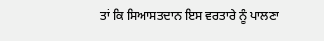ਤਾਂ ਕਿ ਸਿਆਸਤਦਾਨ ਇਸ ਵਰਤਾਰੇ ਨੂੰ ਪਾਲਣਾ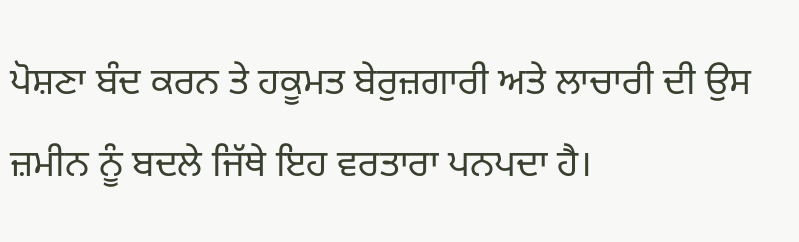ਪੋਸ਼ਣਾ ਬੰਦ ਕਰਨ ਤੇ ਹਕੂਮਤ ਬੇਰੁਜ਼ਗਾਰੀ ਅਤੇ ਲਾਚਾਰੀ ਦੀ ਉਸ ਜ਼ਮੀਨ ਨੂੰ ਬਦਲੇ ਜਿੱਥੇ ਇਹ ਵਰਤਾਰਾ ਪਨਪਦਾ ਹੈ।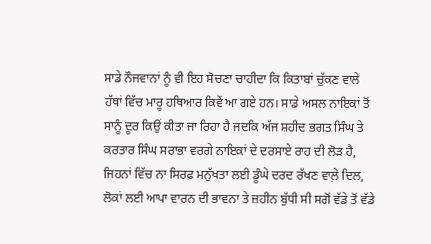ਸਾਡੇ ਨੌਜਵਾਨਾਂ ਨੂੰ ਵੀ ਇਹ ਸੋਚਣਾ ਚਾਹੀਦਾ ਕਿ ਕਿਤਾਬਾਂ ਚੁੱਕਣ ਵਾਲੇ ਹੱਥਾਂ ਵਿੱਚ ਮਾਰੂ ਹਥਿਆਰ ਕਿਵੇਂ ਆ ਗਏ ਹਨ। ਸਾਡੇ ਅਸਲ ਨਾਇਕਾਂ ਤੋਂ ਸਾਨੂੰ ਦੂਰ ਕਿਉਂ ਕੀਤਾ ਜਾ ਰਿਹਾ ਹੈ ਜਦਕਿ ਅੱਜ ਸ਼ਹੀਦ ਭਗਤ ਸਿੰਘ ਤੇ ਕਰਤਾਰ ਸਿੰਘ ਸਰਾਭਾ ਵਰਗੇ ਨਾਇਕਾਂ ਦੇ ਦਰਸਾਏ ਰਾਹ ਦੀ ਲੋੜ ਹੈ, ਜਿਹਨਾਂ ਵਿੱਚ ਨਾ ਸਿਰਫ਼ ਮਨੁੱਖਤਾ ਲਈ ਡੂੰਘੇ ਦਰਦ ਰੱਖਣ ਵਾਲ਼ੇ ਦਿਲ, ਲੋਕਾਂ ਲਈ ਆਪਾ ਵਾਰਨ ਦੀ ਭਾਵਨਾ ਤੇ ਜ਼ਹੀਨ ਬੁੱਧੀ ਸੀ ਸਗੋਂ ਵੱਡੇ ਤੋਂ ਵੱਡੇ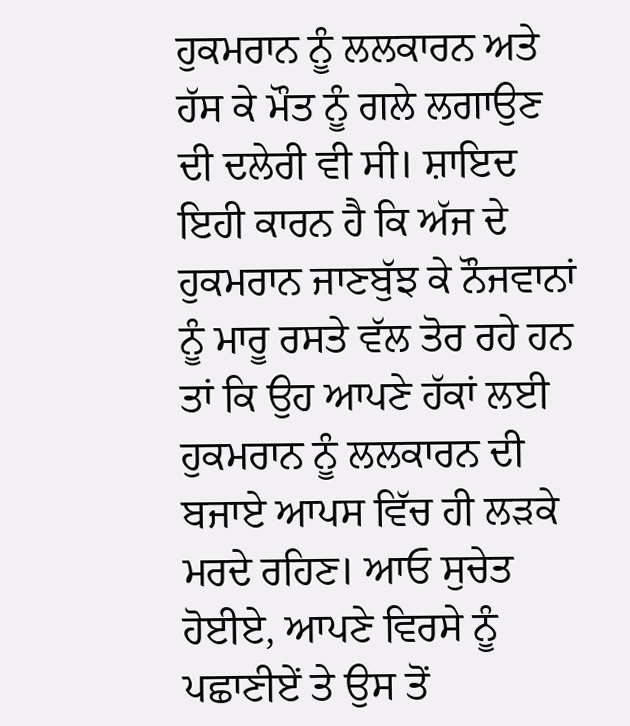ਹੁਕਮਰਾਨ ਨੂੰ ਲਲਕਾਰਨ ਅਤੇ ਹੱਸ ਕੇ ਮੌਤ ਨੂੰ ਗਲੇ ਲਗਾਉਣ ਦੀ ਦਲੇਰੀ ਵੀ ਸੀ। ਸ਼ਾਇਦ ਇਹੀ ਕਾਰਨ ਹੈ ਕਿ ਅੱਜ ਦੇ ਹੁਕਮਰਾਨ ਜਾਣਬੁੱਝ ਕੇ ਨੌਜਵਾਨਾਂ ਨੂੰ ਮਾਰੂ ਰਸਤੇ ਵੱਲ ਤੋਰ ਰਹੇ ਹਨ ਤਾਂ ਕਿ ਉਹ ਆਪਣੇ ਹੱਕਾਂ ਲਈ ਹੁਕਮਰਾਨ ਨੂੰ ਲਲਕਾਰਨ ਦੀ ਬਜਾਏ ਆਪਸ ਵਿੱਚ ਹੀ ਲੜਕੇ ਮਰਦੇ ਰਹਿਣ। ਆਓ ਸੁਚੇਤ ਹੋਈਏ, ਆਪਣੇ ਵਿਰਸੇ ਨੂੰ ਪਛਾਣੀਏਂ ਤੇ ਉਸ ਤੋਂ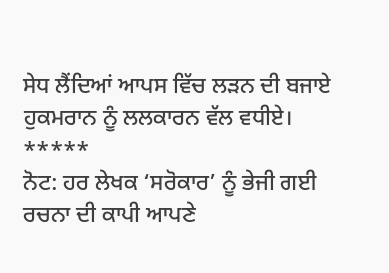ਸੇਧ ਲੈਂਦਿਆਂ ਆਪਸ ਵਿੱਚ ਲੜਨ ਦੀ ਬਜਾਏ ਹੁਕਮਰਾਨ ਨੂੰ ਲਲਕਾਰਨ ਵੱਲ ਵਧੀਏ।
*****
ਨੋਟ: ਹਰ ਲੇਖਕ ‘ਸਰੋਕਾਰ’ ਨੂੰ ਭੇਜੀ ਗਈ ਰਚਨਾ ਦੀ ਕਾਪੀ ਆਪਣੇ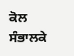ਕੋਲ ਸੰਭਾਲਕੇ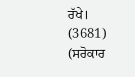ਰੱਖੇ।
(3681)
(ਸਰੋਕਾਰ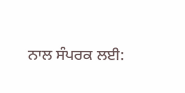ਨਾਲ ਸੰਪਰਕ ਲਈ: